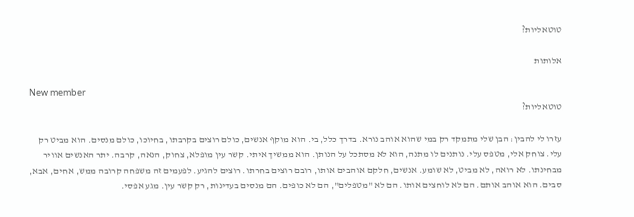טוטאליות?

אלותות

New member
טוטאליות?

עזרו לי להבין: הבן שלי מתמקד רק במי שהוא אוהב נורא. בדרך כלל, בי. הוא מוקף אנשים, כולם רוצים בקרבתו, בחיוכו, כולם מנסים. הוא מביט רק עלי. צוחק אלי, מטפס עלי. נותנים לו מתנה, הוא לא מסתכל על הנותן. הוא ממשיך איתי. קשר עין מופלא, צחוק, הנאה, קרבה. יתר האנשים אוויר מבחינתו. לא רואה, לא מביט, לא שומע. אנשים, חלקם אוהבים אותו, רובם רוצים בחרתו. רוצים להגיע. לפעמים זה משפחה קרובה ממש, אחים, אבא, סבים. הוא אוהב אותם. הם לא לוחצים אותו. הם לא "מטפלים", הם לא כופים. הם מנסים בעדינות, רק קשר עין. מגע אפסי.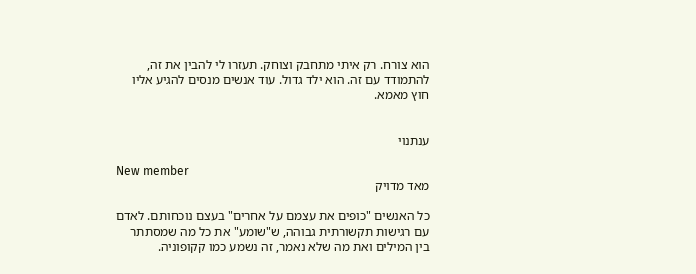הוא צורח. רק איתי מתחבק וצוחק. תעזרו לי להבין את זה, להתמודד עם זה. הוא ילד גדול. עוד אנשים מנסים להגיע אליו חוץ מאמא.


ענתנוי

New member
מאד מדויק

כל האנשים "כופים את עצמם על אחרים" בעצם נוכחותם. לאדם עם רגישות תקשורתית גבוהה, ש"שומע" את כל מה שמסתתר בין המילים ואת מה שלא נאמר, זה נשמע כמו קקופוניה.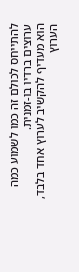להתייחס לכולם זה כמו לשמוע כמה ערוצים ברדיו בו-זמנית.
הוא מעדיף להקשיב לערוץ אחד בלבד, הערוץ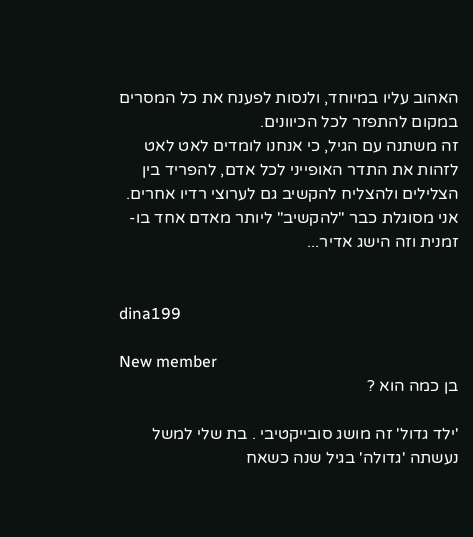האהוב עליו במיוחד, ולנסות לפענח את כל המסרים במקום להתפזר לכל הכיוונים.
זה משתנה עם הגיל, כי אנחנו לומדים לאט לאט לזהות את התדר האופייני לכל אדם, להפריד בין הצלילים ולהצליח להקשיב גם לערוצי רדיו אחרים.
אני מסוגלת כבר "להקשיב" ליותר מאדם אחד בו-זמנית וזה הישג אדיר...


dina199

New member
בן כמה הוא ?

'ילד גדול' זה מושג סובייקטיבי . בת שלי למשל נעשתה 'גדולה' בגיל שנה כשאח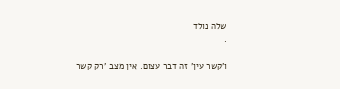שלה נולד
.

ו'קשר עין' זה דבר עצום. אין מצב 'רק קשר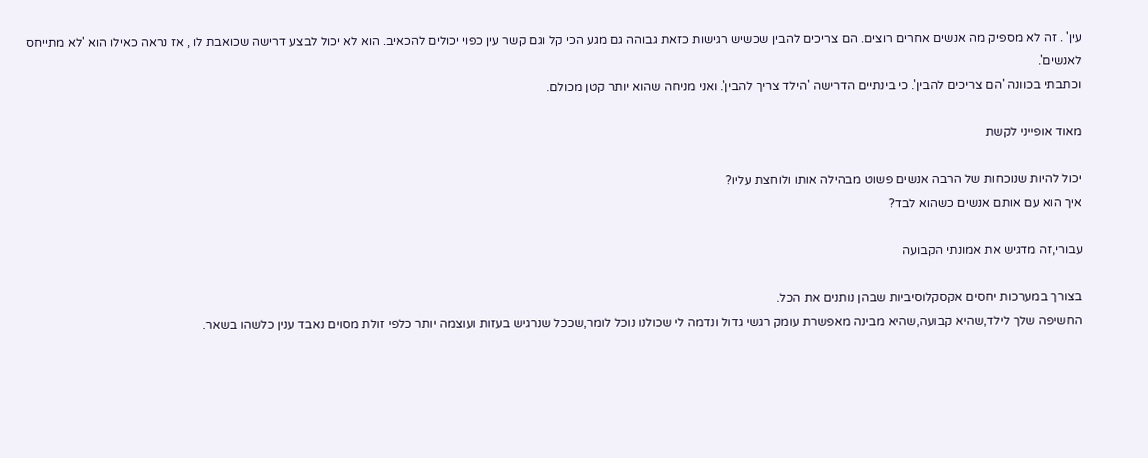עין' . זה לא מספיק מה אנשים אחרים רוצים. הם צריכים להבין שכשיש רגישות כזאת גבוהה גם מגע הכי קל וגם קשר עין כפוי יכולים להכאיב. הוא לא יכול לבצע דרישה שכואבת לו , אז נראה כאילו הוא 'לא מתייחס לאנשים'.
וכתבתי בכוונה 'הם צריכים להבין'. כי בינתיים הדרישה 'הילד צריך להבין'. ואני מניחה שהוא יותר קטן מכולם.

מאוד אופייני לקשת

יכול להיות שנוכחות של הרבה אנשים פשוט מבהילה אותו ולוחצת עליו?
איך הוא עם אותם אנשים כשהוא לבד?

עבורי,זה מדגיש את אמונתי הקבועה

בצורך במערכות יחסים אקסקלוסיביות שבהן נותנים את הכל.
החשיפה שלך לילד,שהיא קבועה,שהיא מבינה מאפשרת עומק רגשי גדול ונדמה לי שכולנו נוכל לומר,שככל שנרגיש בעזות ועוצמה יותר כלפי זולת מסוים נאבד ענין כלשהו בשאר.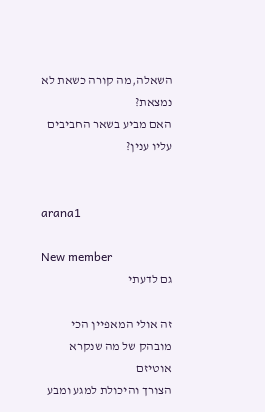השאלה,מה קורה כשאת לא נמצאת?
האם מביע בשאר החביבים עליו ענין?


arana1

New member
גם לדעתי

זה אולי המאפיין הכי מובהק של מה שנקרא אוטיזם
הצורך והיכולת למגע ומבע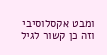ומבט אקסלוסיבי
וזה כן קשור לגיל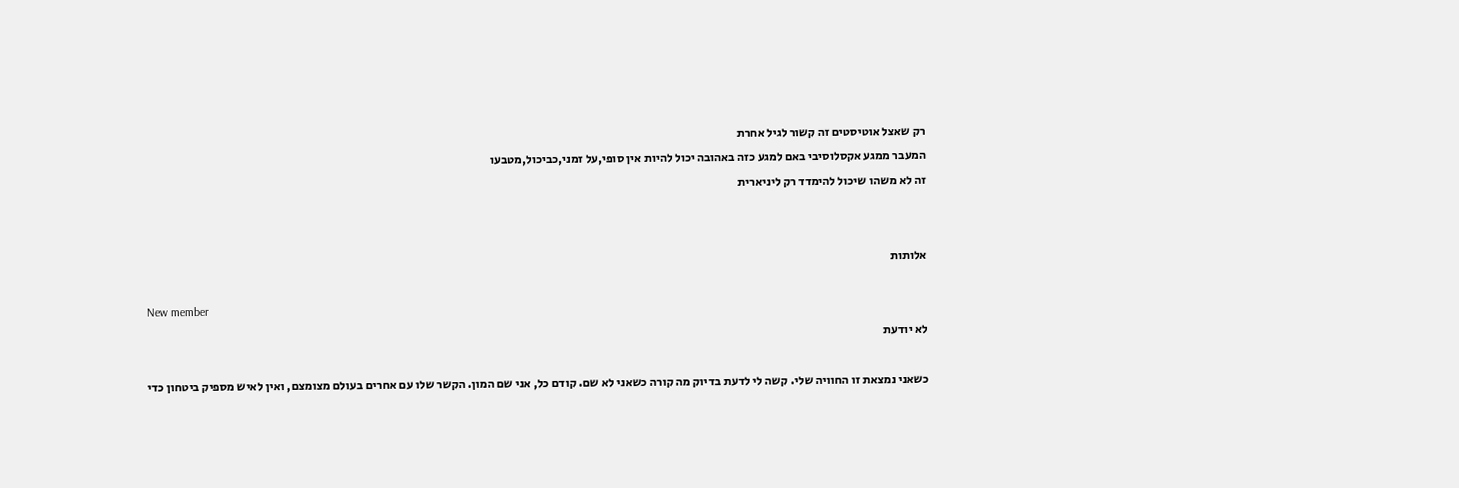רק שאצל אוטיסטים זה קשור לגיל אחרת
המעבר ממגע אקסלוסיבי באם למגע כזה באהובה יכול להיות אין סופי,על זמני,כביכול,מטבעו
זה לא משהו שיכול להימדד רק ליניארית


אלותות

New member
לא יודעת

כשאני נמצאת זו החוויה שלי. קשה לי לדעת בדיוק מה קורה כשאני לא שם. קודם כל, אני שם המון. הקשר שלו עם אחרים בעולם מצומצם, ואין לאיש מספיק ביטחון כדי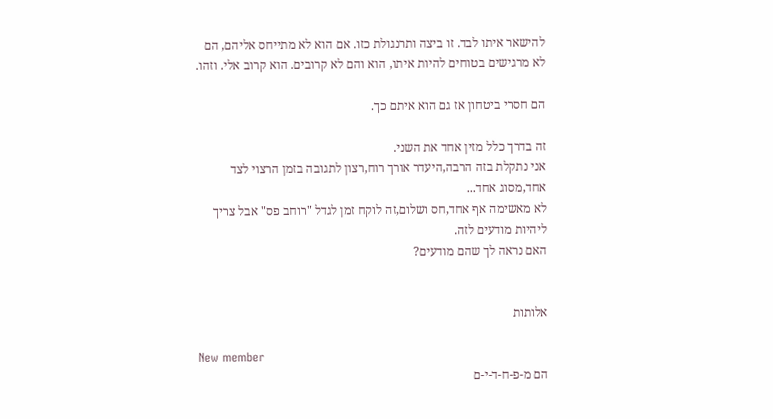להישאר איתו לבד. זו ביצה ותרנגולת כזו. אם הוא לא מתייחס אליהם, הם לא מרגישים בטוחים להיות איתו, הוא והם לא קרובים. הוא קרוב אלי. וזהו.

הם חסרי ביטחון אז גם הוא איתם כך.

זה בדרך כלל מזין אחד את השני.
אני נתקלת בזה הרבה,היעדר אורך רוח,רצון לתגובה בזמן הרצוי לצד אחד,מסוג אחד...
לא מאשימה אף אחד,חס ושלום,זה לוקח זמן לגדל "רוחב פס" אבל צריך ליהיות מודעים לזה.
האם נראה לך שהם מודעים?


אלותות

New member
הם מ-פ-ח-ד-י-ם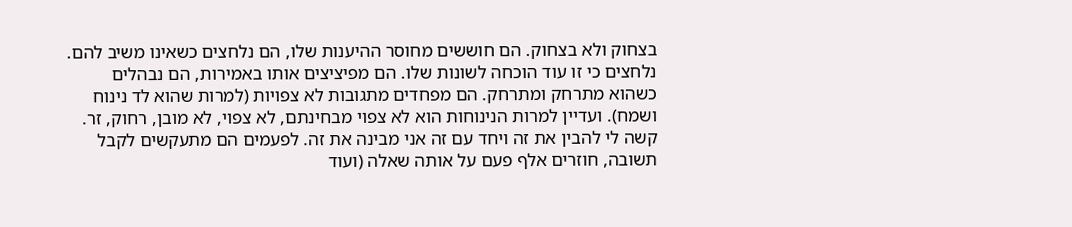בצחוק ולא בצחוק. הם חוששים מחוסר ההיענות שלו, הם נלחצים כשאינו משיב להם. נלחצים כי זו עוד הוכחה לשונות שלו. הם מפיציצים אותו באמירות, הם נבהלים כשהוא מתרחק ומתרחק. הם מפחדים מתגובות לא צפויות (למרות שהוא לד נינוח ושמח). ועדיין למרות הנינוחות הוא לא צפוי מבחינתם, לא צפוי, לא מובן, רחוק, זר. קשה לי להבין את זה ויחד עם זה אני מבינה את זה. לפעמים הם מתעקשים לקבל תשובה, חוזרים אלף פעם על אותה שאלה (ועוד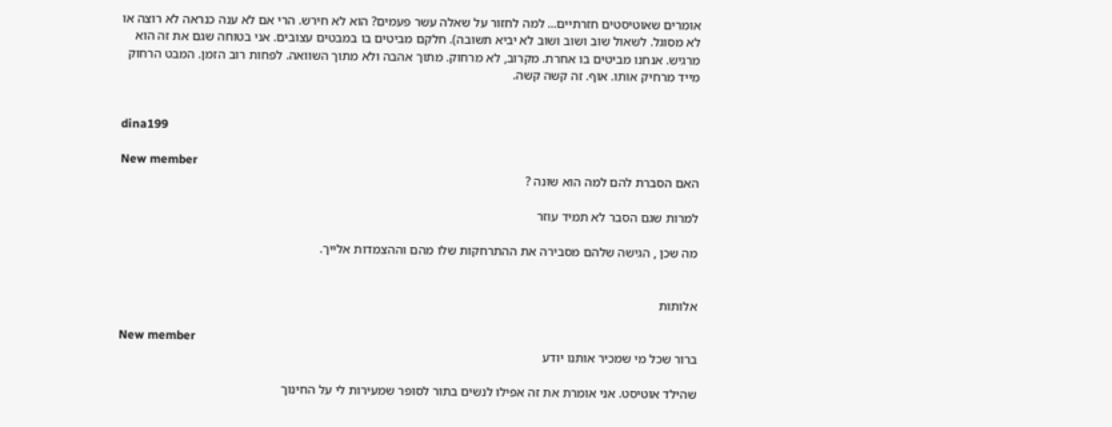אומרים שאוטיסטים חזרתיים... למה לחזור על שאלה עשר פעמים? הוא לא חירש. הרי אם לא ענה כנראה לא רוצה או לא מסוגל. לשאול שוב ושוב ושוב לא יביא תשובה). חלקם מביטים בו במבטים עצובים. אני בטוחה שגם את זה הוא מרגיש. אנחנו מביטים בו אחרת. מקרוב, לא מרחוק. מתוך אהבה ולא מתוך השוואה. לפחות רוב הזמן. המבט הרחוק מייד מרחיק אותו. אוף. זה קשה קשה.


dina199

New member
האם הסברת להם למה הוא שונה ?

למרות שגם הסבר לא תמיד עוזר

מה שכן , הגישה שלהם מסבירה את ההתרחקות שלו מהם וההצמדות אלייך.


אלותות

New member
ברור שכל מי שמכיר אותנו יודע

שהילד אוטיסט. אני אומרת את זה אפילו לנשים בתור לסופר שמעירות לי על החינוך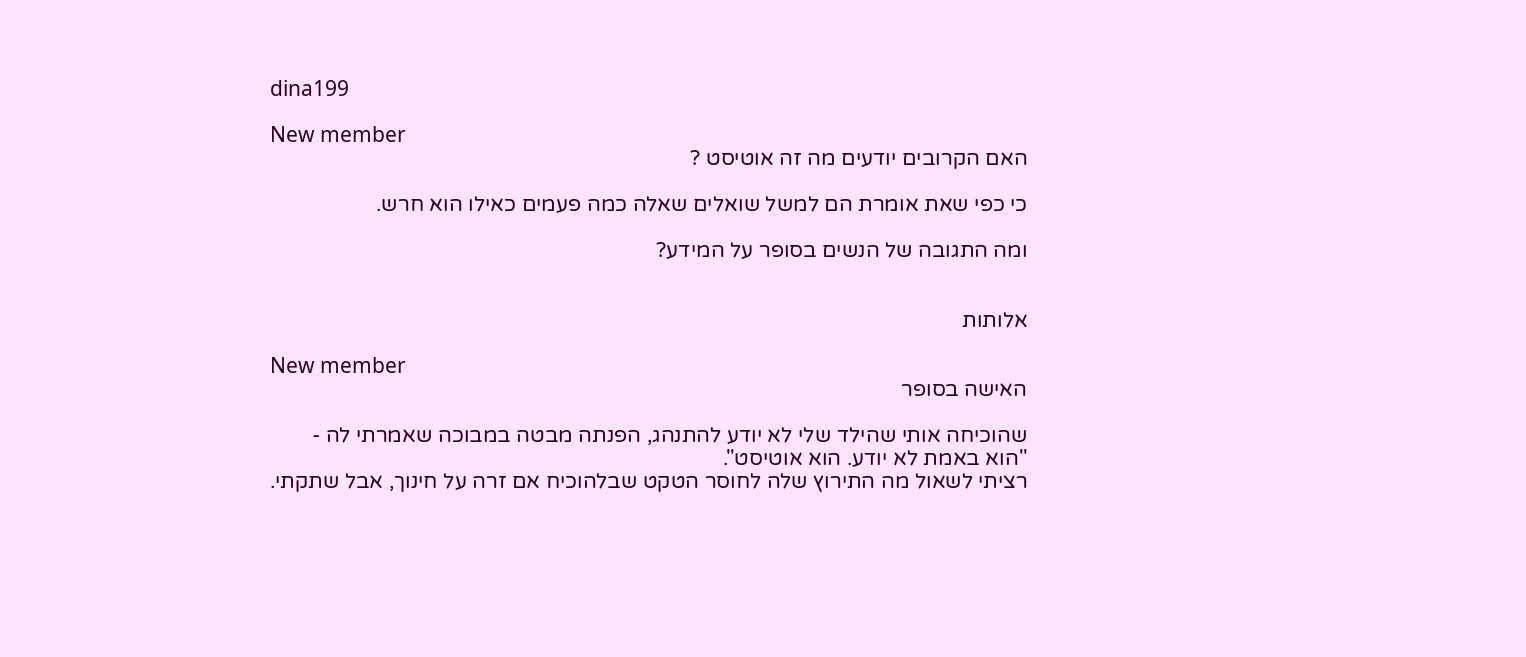dina199

New member
האם הקרובים יודעים מה זה אוטיסט ?

כי כפי שאת אומרת הם למשל שואלים שאלה כמה פעמים כאילו הוא חרש.

ומה התגובה של הנשים בסופר על המידע?


אלותות

New member
האישה בסופר

שהוכיחה אותי שהילד שלי לא יודע להתנהג, הפנתה מבטה במבוכה שאמרתי לה -
"הוא באמת לא יודע. הוא אוטיסט".
רציתי לשאול מה התירוץ שלה לחוסר הטקט שבלהוכיח אם זרה על חינוך, אבל שתקתי.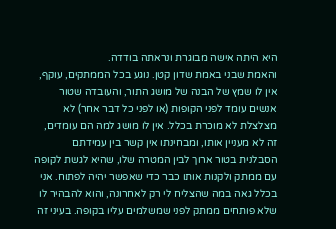היא היתה אישה מבוגרת ונראתה בודדה.
והאמת שבני באמת שדון קטן. נוגע בכל הממתקים, עוקף, אין לו שמץ של הבנה של מושג התור, והעובדה שטור אנשים עומד לפני הקופות (או לפני כל דבר אחר) לא מצלצלת לא מוכרת בכלל. אין לו מושג למה הם עומדים, זה לא מעניין אותו, ומבחינתו אין קשר בין עמידתם הסבלנית בטור ארוך לבין המטרה שלו, שהיא לגשת לקופה עם ממתק ולקנות אותו כבר כדי שאפשר יהיה לפתוח. אני בכלל גאה במה שהצליח לי רק לאחרונה, והוא להבהיר לו שלא פותחים ממתק לפני שמשלמים עליו בקופה. בעיני זה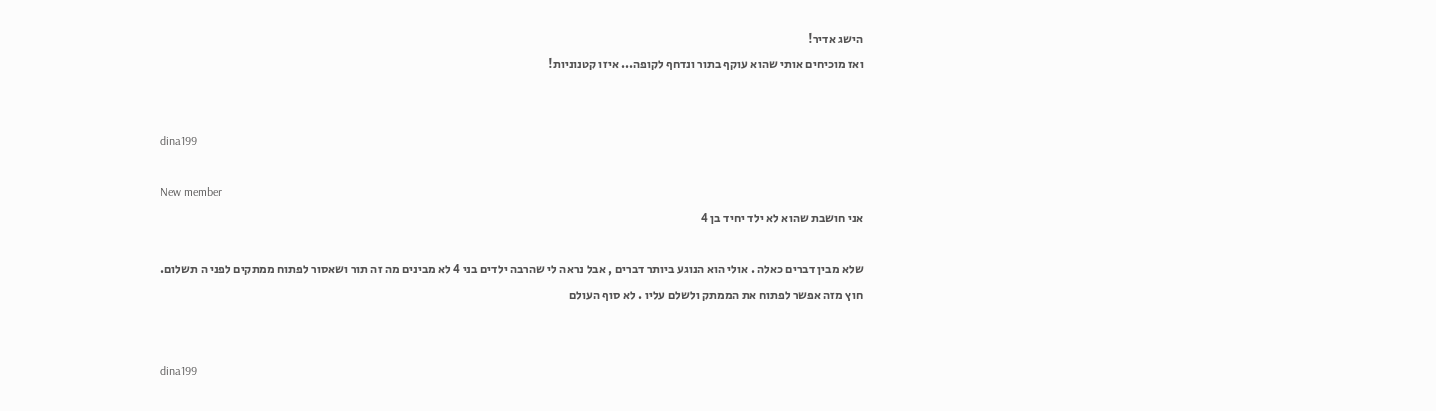הישג אדיר!
ואז מוכיחים אותי שהוא עוקף בתור ונדחף לקופה... איזו קטנוניות!


dina199

New member
אני חושבת שהוא לא ילד יחיד בן 4

שלא מבין דברים כאלה . אולי הוא הנוגע ביותר דברים , אבל נראה לי שהרבה ילדים בני 4 לא מבינים מה זה תור ושאסור לפתוח ממתקים לפני ה תשלום.
חוץ מזה אפשר לפתוח את הממתק ולשלם עליו . לא סוף העולם


dina199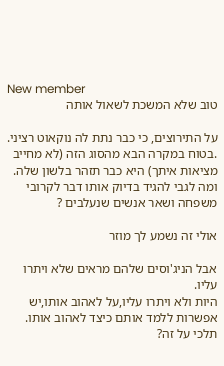New member
טוב שלא המשכת לשאול אותה

על התירוצים, כי כבר נתת לה נוקאוט רציני.
.בטוח במקרה הבא מהסוג הזה (לא מחייב מציאות איתך) היא כבר תזהר בלשון שלה.
ומה לגבי להגיד בדיוק אותו דבר לקרובי משפחה ושאר אנשים שנעלבים ?

אולי זה נשמע לך מוזר

אבל הניג'וסים שלהם מראים שלא ויתרו עליו.
היות ולא ויתרו עליו,על לאהוב אותו,יש אפשרות ללמד אותם כיצד לאהוב אותו.
תלכי על זה?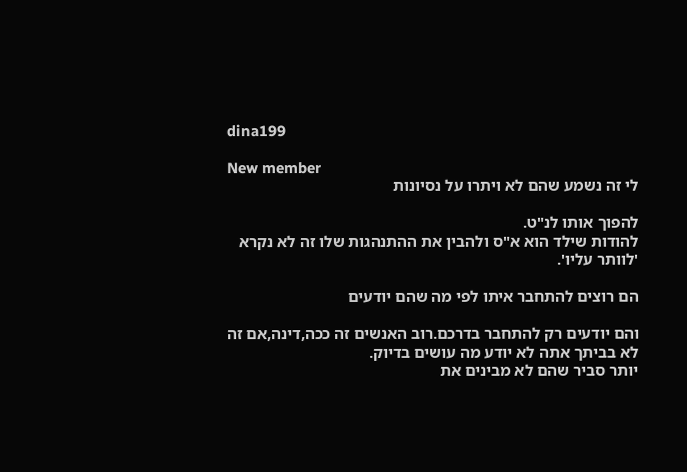dina199

New member
לי זה נשמע שהם לא ויתרו על נסיונות

להפוך אותו לנ"ט.
להודות שילד הוא א"ס ולהבין את ההתנהגות שלו זה לא נקרא 'לוותר עליו'.

הם רוצים להתחבר איתו לפי מה שהם יודעים

והם יודעים רק להתחבר בדרכם.רוב האנשים זה ככה,דינה,אם זה לא בביתך אתה לא יודע מה עושים בדיוק.
יותר סביר שהם לא מבינים את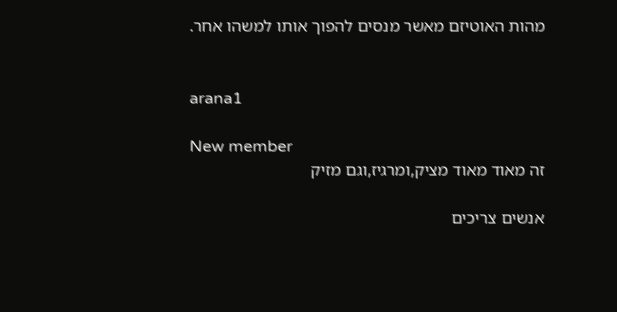מהות האוטיזם מאשר מנסים להפוך אותו למשהו אחר.


arana1

New member
זה מאוד מאוד מציק,ומרגיז,וגם מזיק

אנשים צריכים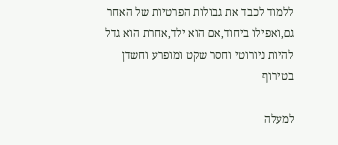ללמוד לכבד את גבולות הפרטיות של האחר
גם,ואפילו ביחוד,אם הוא ילד,אחרת הוא גדל להיות ניורוטי וחסר שקט ומופרע וחשדן בטירוף

למעלה